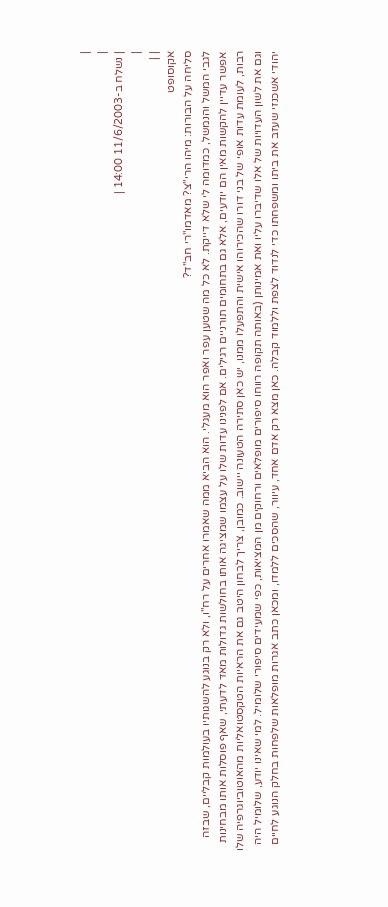|
|
| נשלח ב-11/6/2003 14:00 |
|
| |
אקוסופט
סליחה על הבורות: מיהו הרי"צ? מאדמו"רי חב"ד?
לגבי המשל והנמשל, כמדומה לי שלא דייקת. לא כל מה שטען עפר ואפר הוא מעגלי. הוא הביא ממה שאמרו אחרים על רח"ו, ולא רק בנוגע להשגותיו בעולמות קבליים, שבזה אפשר עדיין להקשות מאין הם יודעים, אלא גם בתחומים תורניים רגילים. אם לפנינו עדות שלו על עצמו שמציגה אותו בחולשות גדולות מאד לדעתי, שאף פוסלות אותו מבחינות רבות, לעומת עדות אופי של בני דורו שהכירוהו אישית והתפעלו ממנו, יש כאן סתירה הטעונה יישוב. כמובן, צריך לבחון היטב גם את הראיות הטקסטואליות מהאוטוביוגרפיה שלו וגם את לשון העדויות של אלו שדיברו עליו ואת אמינותן (באותה תקופה רווחו סיפורים מופלאים ורחוקים מן המציאות, כפי שמעידים סיפורי שלומיל. למי שאינו יודע, שלומיל היה יהודי אשכנזי שעזב את ביתו ומשפחתו כדי לנדוד לצפת וללמוד קבלה. כאן מצא רק אדם אחד, עיוור, שהסכים ללמדו, ומכאן כתב אגרות מופלאות שלפחות בחלק הנוגע לחיים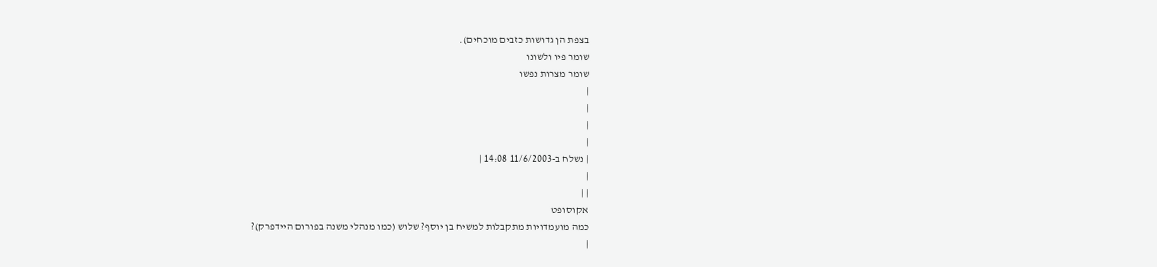בצפת הן גדושות כזבים מוכחים).
שומר פיו ולשונו
שומר מצרות נפשו
|
|
|
|
| נשלח ב-11/6/2003 14:08 |
|
| |
אקוסופט
כמה מועמדויות מתקבלות למשיח בן יוסף? שלוש (כמו מנהלי משנה בפורום היידפרק)?
|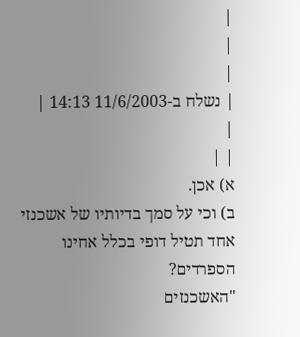|
|
|
| נשלח ב-11/6/2003 14:13 |
|
| |
א) אכן.
ב) וכי על סמך בדיותיו של אשכנזי אחד תטיל דופי בכלל אחינו הספרדים?
"האשכנזים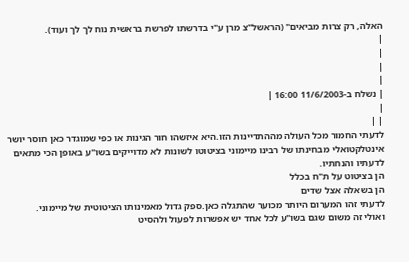האלה, רק צרות מביאים" (הראשל"צ מרן ע"י בדרשתו לפרשת בראשית נוח לך לך ועוד).
|
|
|
|
| נשלח ב-11/6/2003 16:00 |
|
| |
לדעתי החמור מכל העולה מההתדיינות הזו.היא איזשהו חור הגינות או כפי שמוגדר כאן חוסר יושר אינטלקטואלי מבחינתו של רבינו מיימוני בציטוטו לשונות לא מדוייקים בשו"ע באופן הכי מתאים לדעתיו והנחתיו.
הן בציטוט על ת"ח בכלל
הן בשאלה אצל שדים
לדעתי זהו המערום היותר מכוער שהתגלה כאן.ספק גדול מאמינותו הציטוטית של מיימוני.
ואולי זה משום שגם בשו"ע לכל אחד יש אפשרות לפעול ולהסיט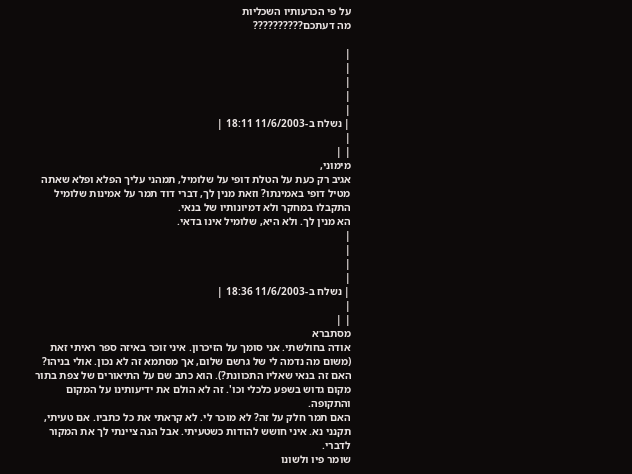על פי הכרעותיו השכליות
מה דעתכם??????????

|
|
|
|
|
| נשלח ב-11/6/2003 18:11 |
|
| |
מימוני,
אגיב רק כעת על הטלת דופי על שלומיל, תמהני עליך הפלא ופלא שאתה מטיל דופי באמינתו? וזאת מנין לך, דברי דוד תמר על אמינות שלומיל התקבלו במחקר ולא דמיונותיו של בנאי.
הא מנין לך. ולא היא, שלומיל אינו בדאי.
|
|
|
|
| נשלח ב-11/6/2003 18:36 |
|
| |
מסתברא
אודה בחולשתי. אני סומך על הזיכרון. איני זוכר באיזה ספר ראיתי זאת (משום מה נדמה לי של גרשם שלום, אך מסתמא זה לא נכון. אולי בניהו? האם זה בנאי שאליו התכוונת?). הוא כתב שם על התיאורים של צפת בתור מקום גדוש בשפע כלכלי וכו'. זה לא הולם את ידיעותינו על המקום והתקופה.
האם תמר חלק על זה? לא מוכר לי. לא קראתי את כל כתביו. אם טעיתי, תקנני נא. איני חושש להודות כשטעיתי. אבל הנה ציינתי לך את המקור לדברי.
שומר פיו ולשונו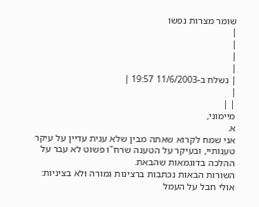שומר מצרות נפשו
|
|
|
|
| נשלח ב-11/6/2003 19:57 |
|
| |
מיימוני,
א.
אני שמח לקרוא שאתה מבין שלא ענית עדיין על עיקר טענותיי, ובעיקר על הטענה שרח"ו פשוט לא עבר על ההלכה בדוגמאות שהבאת.
השורות הבאות נכתבות ברצינות גמורה ולא בציניות: אולי חבל על העמל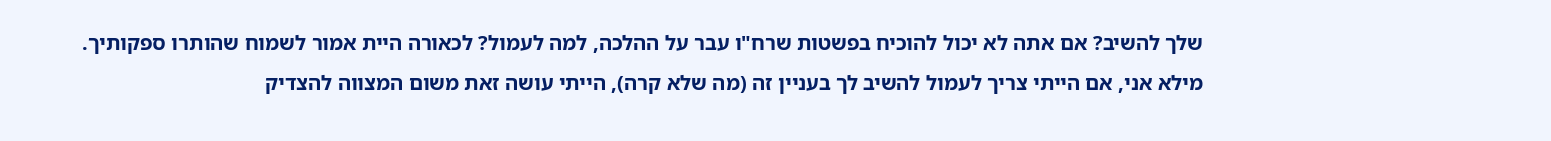שלך להשיב? אם אתה לא יכול להוכיח בפשטות שרח"ו עבר על ההלכה, למה לעמול? לכאורה היית אמור לשמוח שהותרו ספקותיך.
מילא אני, אם הייתי צריך לעמול להשיב לך בעניין זה (מה שלא קרה), הייתי עושה זאת משום המצווה להצדיק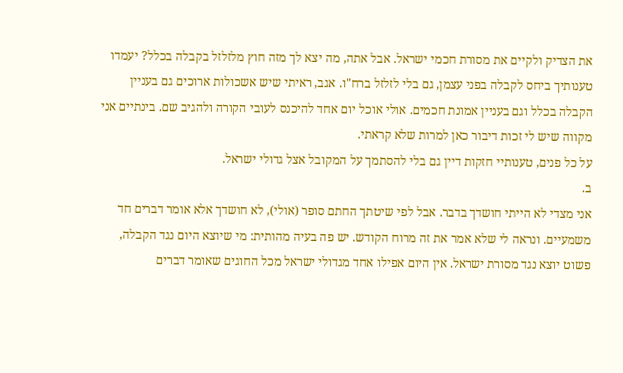את הצדיק ולקיים את מסורת חכמי ישראל. אבל אתה, מה יצא לך מזה חוץ מלזלזל בקבלה בכלל? יעמדו טענותיך ביחס לקבלה בפני עצמן, גם בלי לזלזל ברח"ו. אגב, ראיתי שיש אשכולות ארוכים גם בעניין הקבלה בכלל וגם בעניין אמונת חכמים. אולי אוכל יום אחד להיכנס לעובי הקורה ולהגיב שם. בינתיים אני מקווה שיש לי זכות דיבור כאן למרות שלא קראתי.
על כל פנים, טענותיי חזקות דיין גם בלי להסתמך על המקובל אצל גדולי ישראל.
ב.
אני מצדי לא הייתי חושדך בדבר. אבל לפי שיטתך החתם סופר (אולי), לא חושדך אלא אומר דברים חד משמעיים. ונראה לי שלא אמר את זה מרוח הקודש. יש פה בעיה מהותית: מי שיוצא היום נגד הקבלה, פשוט יוצא נגד מסורת ישראל. אין היום אפילו אחד מגדולי ישראל מכל החוגים שאומר דברים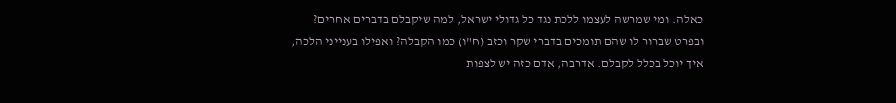כאלה. ומי שמרשה לעצמו ללכת נגד כל גדולי ישראל, למה שיקבלם בדברים אחרים? ובפרט שברור לו שהם תומכים בדברי שקר וכזב (ח"ו) כמו הקבלה? ואפילו בענייני הלכה, איך יוכל בכלל לקבלם. אדרבה, אדם כזה יש לצפות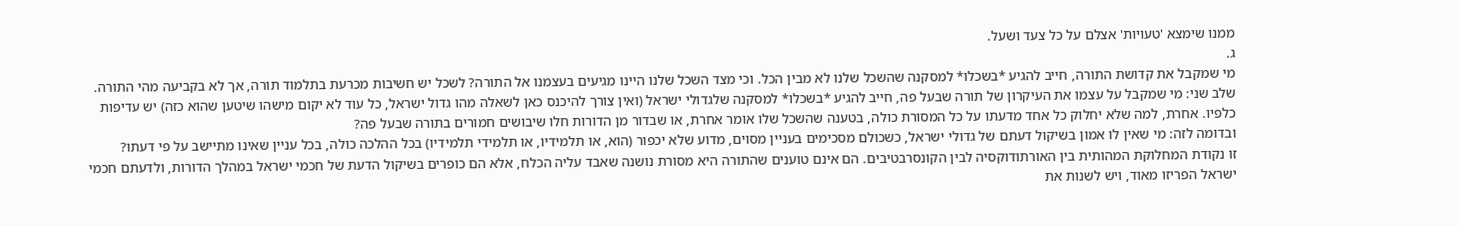ממנו שימצא 'טעויות' אצלם על כל צעד ושעל.
ג.
מי שמקבל את קדושת התורה, חייב להגיע *בשכלו* למסקנה שהשכל שלנו לא מבין הכל. וכי מצד השכל שלנו היינו מגיעים בעצמנו אל התורה? לשכל יש חשיבות מכרעת בתלמוד תורה, אך לא בקביעה מהי התורה.
שלב שני: מי שמקבל על עצמו את העיקרון של תורה שבעל פה, חייב להגיע *בשכלו* למסקנה שלגדולי ישראל (ואין צורך להיכנס כאן לשאלה מהו גדול ישראל, כל עוד לא יקום מישהו שיטען שהוא כזה) יש עדיפות כלפיו. אחרת, למה שלא יחלוק כל אחד מדעתו על כל המסורת כולה, בטענה שהשכל שלו אומר אחרת, או שבדור מן הדורות חלו שיבושים חמורים בתורה שבעל פה?
ובדומה לזה: מי שאין לו אמון בשיקול דעתם של גדולי ישראל, כשכולם מסכימים בעניין מסוים, מדוע שלא יכפור (הוא, או תלמידיו, או תלמידי תלמידיו) בכל ההלכה כולה, בכל עניין שאינו מתיישב על פי דעתו?
זו נקודת המחלוקת המהותית בין האורתודוקסיה לבין הקונסרבטיבים. הם אינם טוענים שהתורה היא מסורת נושנה שאבד עליה הכלח, אלא הם כופרים בשיקול הדעת של חכמי ישראל במהלך הדורות, ולדעתם חכמי ישראל הפריזו מאוד, ויש לשנות את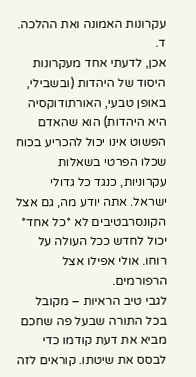עקרונות האמונה ואת ההלכה.
ד.
אכן, לדעתי אחד מעקרונות היסוד של היהדות (ובשבילי, באופן טבעי, האורתודוקסיה היא היהדות) הוא שהאדם הפשוט אינו יכול להכריע בכוח שכלו הפרטי בשאלות עקרוניות, כנגד כל גדולי ישראל. אתה יודע מה, גם אצל הקונסרבטיבים לא *כל אחד* יכול לחדש ככל העולה על רוחו. אולי אפילו אצל הרפורמים.
לגבי טיב הראיות – מקובל בכל התורה שבעל פה שחכם מביא את דעת קודמו כדי לבסס את שיטתו. קוראים לזה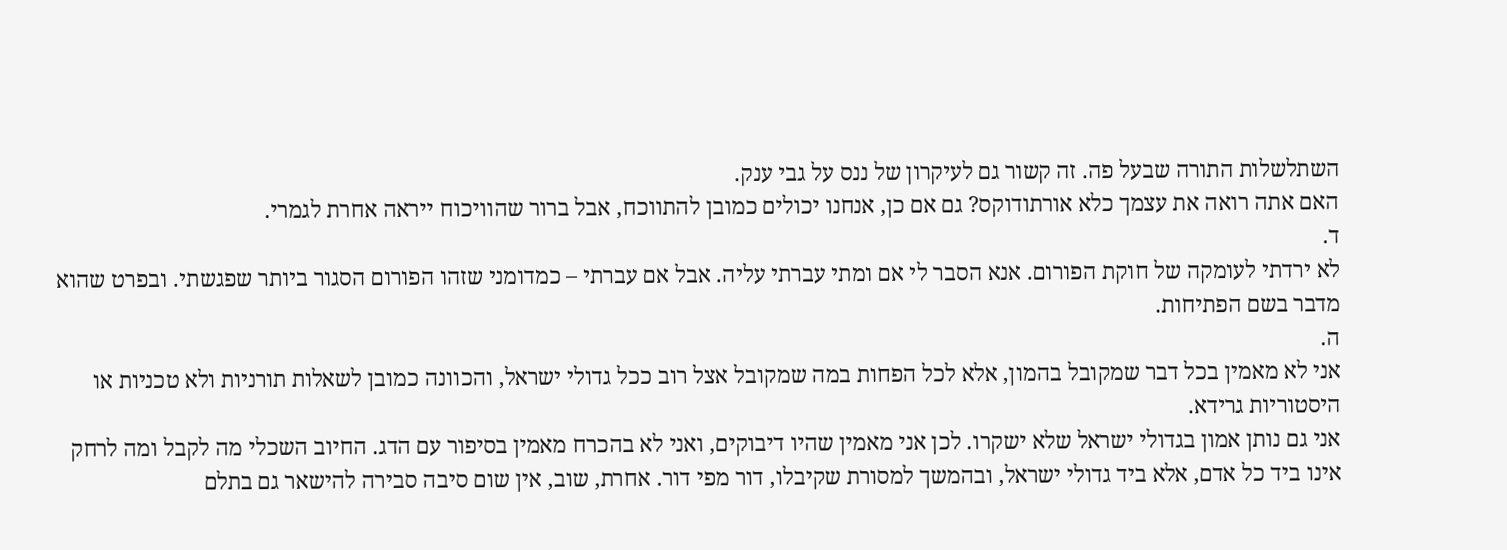השתלשלות התורה שבעל פה. זה קשור גם לעיקרון של ננס על גבי ענק.
האם אתה רואה את עצמך כלא אורתודוקס? גם אם כן, אנחנו יכולים כמובן להתווכח, אבל ברור שהוויכוח ייראה אחרת לגמרי.
ד.
לא ירדתי לעומקה של חוקת הפורום. אנא הסבר לי אם ומתי עברתי עליה. אבל אם עברתי – כמדומני שזהו הפורום הסגור ביותר שפגשתי. ובפרט שהוא מדבר בשם הפתיחות.
ה.
אני לא מאמין בכל דבר שמקובל בהמון, אלא לכל הפחות במה שמקובל אצל רוב ככל גדולי ישראל, והכוונה כמובן לשאלות תורניות ולא טכניות או היסטוריות גרידא.
אני גם נותן אמון בגדולי ישראל שלא ישקרו. לכן אני מאמין שהיו דיבוקים, ואני לא בהכרח מאמין בסיפור עם הדג. החיוב השכלי מה לקבל ומה לרחק אינו ביד כל אדם, אלא ביד גדולי ישראל, ובהמשך למסורת שקיבלו, דור מפי דור. אחרת, שוב, אין שום סיבה סבירה להישאר גם בתלם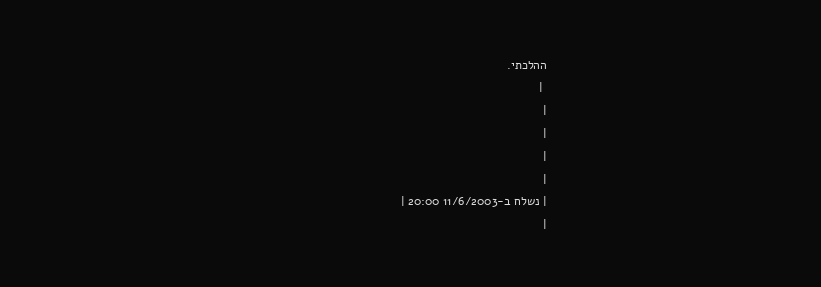ההלכתי.
 |
|
|
|
|
| נשלח ב-11/6/2003 20:00 |
|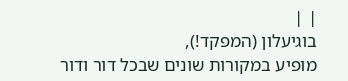| |
בוגיעלון (המפקד!),
מופיע במקורות שונים שבכל דור ודור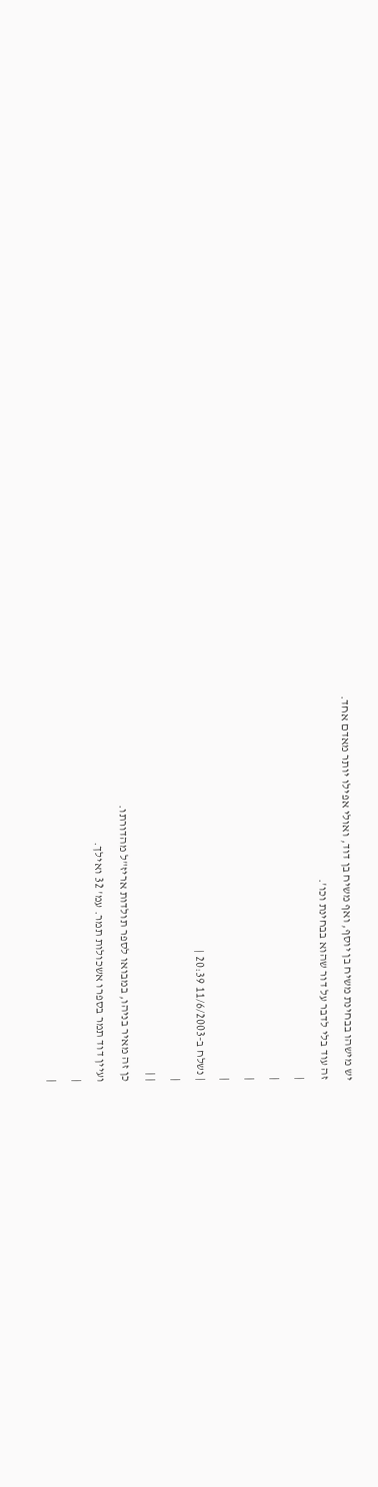יש מישהו בבחינת משיח בן יוסף, ואף משיח בן דוד, ואולי אפילו יותר מאדם אחד.
זה עוד בלי לדבר על דור שהוא בבחינת וכו'.
|
|
|
|
| נשלח ב-11/6/2003 20:39 |
|
| |
כן זה מאיר בניהו, במבואו לספר תולדות אריז"ל מהדורתו.
ועיין דוד תמר בספרו אשכולות תמר. עמ' 32 ואילך.
|
|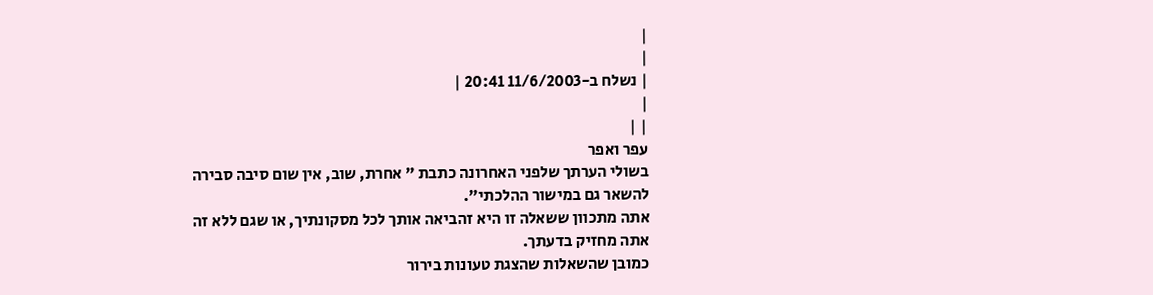|
|
| נשלח ב-11/6/2003 20:41 |
|
| |
עפר ואפר
בשולי הערתך שלפני האחרונה כתבת " אחרת, שוב, אין שום סיבה סבירה להשאר גם במישור ההלכתי".
אתה מתכוון ששאלה זו היא זהביאה אותך לכל מסקונתיך, או שגם ללא זה אתה מחזיק בדעתך.
כמובן שהשאלות שהצגת טעונות בירור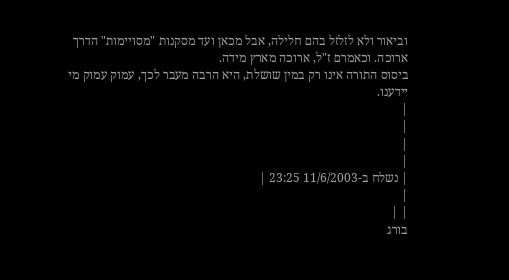וביאור ולא לזלזל בהם חלילה, אבל מכאן ועד מסקנות "מסויימות" הדרך ארוכה. וכאמרם ז"ל, ארוכה מארץ מידה.
ביסוס התורה אינו רק במין שושלת, היא הרבה מעבר לכך, עמוק עמוק מי יידענו.
|
|
|
|
| נשלח ב-11/6/2003 23:25 |
|
| |
בורג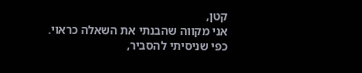קטן,
אני מקווה שהבנתי את השאלה כראוי.
כפי שניסיתי להסביר,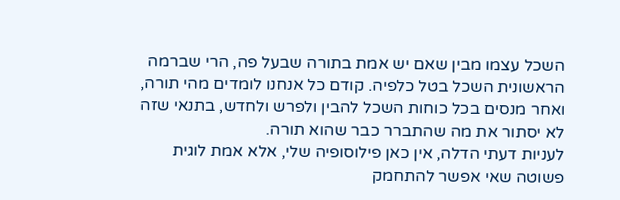השכל עצמו מבין שאם יש אמת בתורה שבעל פה, הרי שברמה הראשונית השכל בטל כלפיה. קודם כל אנחנו לומדים מהי תורה, ואחר מנסים בכל כוחות השכל להבין ולפרש ולחדש, בתנאי שזה לא יסתור את מה שהתברר כבר שהוא תורה.
לעניות דעתי הדלה, אין כאן פילוסופיה שלי, אלא אמת לוגית פשוטה שאי אפשר להתחמק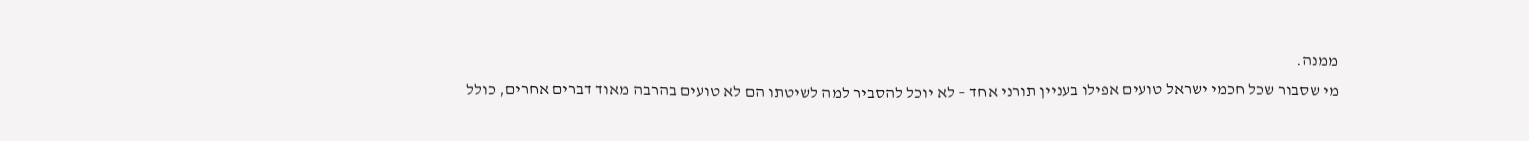ממנה.
מי שסבור שכל חכמי ישראל טועים אפילו בעניין תורני אחד – לא יוכל להסביר למה לשיטתו הם לא טועים בהרבה מאוד דברים אחרים, כולל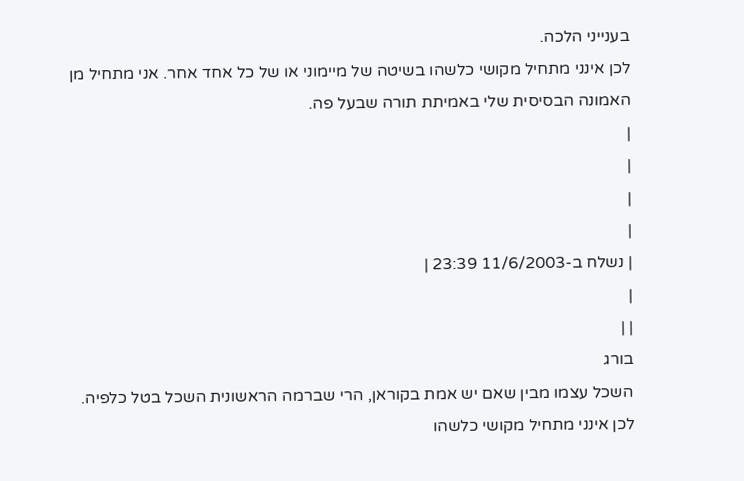בענייני הלכה.
לכן אינני מתחיל מקושי כלשהו בשיטה של מיימוני או של כל אחד אחר. אני מתחיל מן האמונה הבסיסית שלי באמיתת תורה שבעל פה.
|
|
|
|
| נשלח ב-11/6/2003 23:39 |
|
| |
בורג
השכל עצמו מבין שאם יש אמת בקוראן, הרי שברמה הראשונית השכל בטל כלפיה.
לכן אינני מתחיל מקושי כלשהו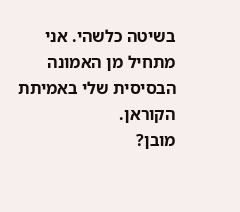בשיטה כלשהי. אני מתחיל מן האמונה הבסיסית שלי באמיתת הקוראן.
מובן?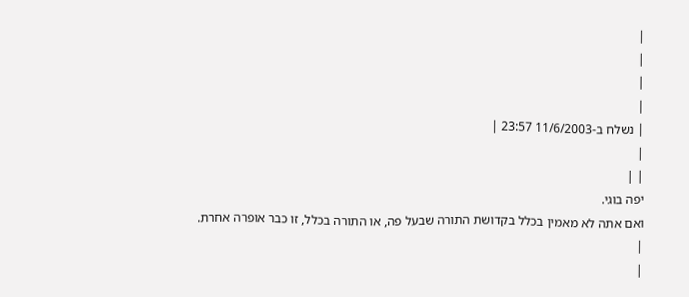|
|
|
|
| נשלח ב-11/6/2003 23:57 |
|
| |
יפה בוגי.
ואם אתה לא מאמין בכלל בקדושת התורה שבעל פה, או התורה בכלל, זו כבר אופרה אחרת.
|
|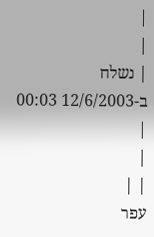|
|
| נשלח ב-12/6/2003 00:03 |
|
| |
עפר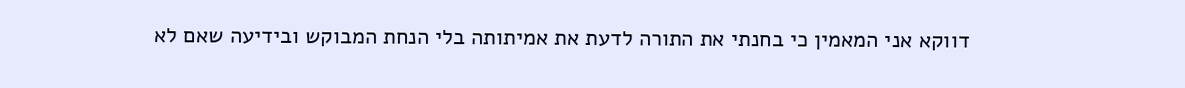דווקא אני המאמין כי בחנתי את התורה לדעת את אמיתותה בלי הנחת המבוקש ובידיעה שאם לא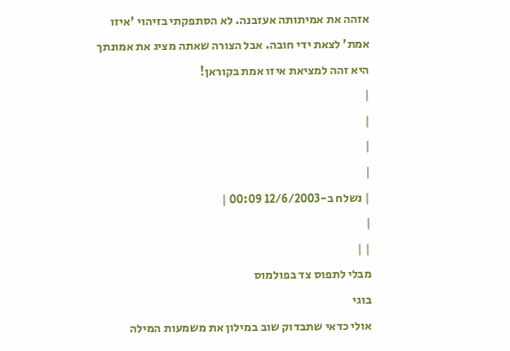אזהה את אמיתותה אעזבנה. לא הסתפקתי בזיהוי 'איזו אמת' לצאת ידי חובה. אבל הצורה שאתה מציג את אמונתך היא זהה למציאת איזו אמת בקוראן!
|
|
|
|
| נשלח ב-12/6/2003 00:09 |
|
| |
מבלי לתפוס צד בפולמוס
בוגי
אולי כדאי שתבדוק שוב במילון את משמעות המילה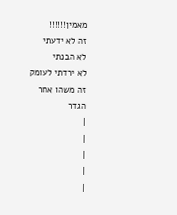מאמין!!!!!!
זה לא ידעתי
לא הבנתי
לא ירדתי לעומק
זה משהו אחר
הגדר
|
|
|
|
|